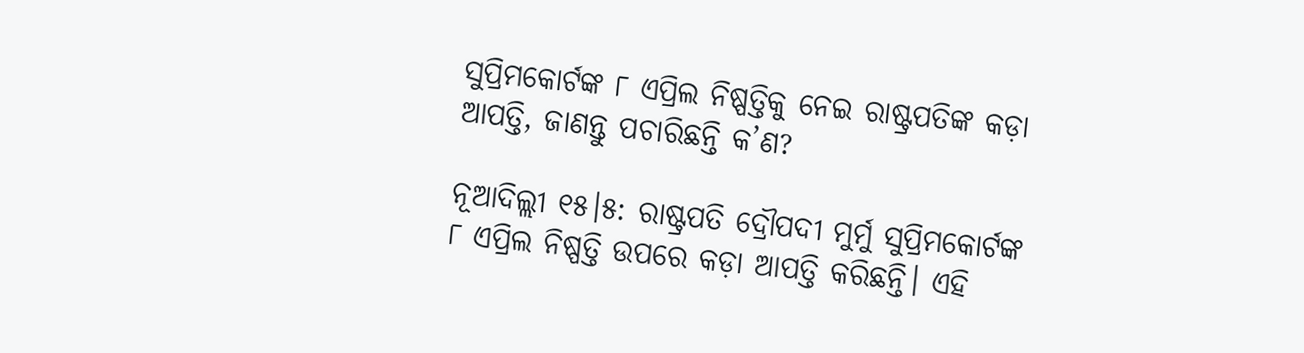ସୁପ୍ରିମକୋର୍ଟଙ୍କ ୮ ଏପ୍ରିଲ ନିଷ୍ପତ୍ତିକୁ ନେଇ ରାଷ୍ଟ୍ରପତିଙ୍କ କଡ଼ା ଆପତ୍ତି, ଜାଣନ୍ତୁ ପଚାରିଛନ୍ତି କ’ଣ?

ନୂଆଦିଲ୍ଲୀ ୧୫।୫: ରାଷ୍ଟ୍ରପତି ଦ୍ରୌପଦୀ ମୁର୍ମୁ ସୁପ୍ରିମକୋର୍ଟଙ୍କ ୮ ଏପ୍ରିଲ ନିଷ୍ପତ୍ତି ଉପରେ କଡ଼ା ଆପତ୍ତି କରିଛନ୍ତି। ଏହି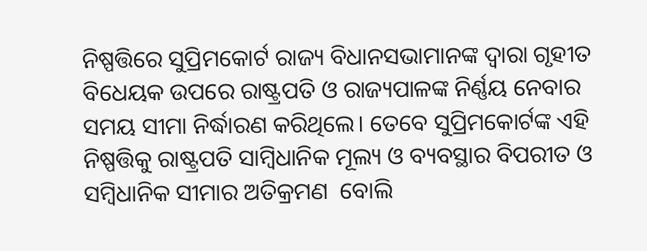ନିଷ୍ପତ୍ତିରେ ସୁପ୍ରିମକୋର୍ଟ ରାଜ୍ୟ ବିଧାନସଭାମାନଙ୍କ ଦ୍ୱାରା ଗୃହୀତ ବିଧେୟକ ଉପରେ ରାଷ୍ଟ୍ରପତି ଓ ରାଜ୍ୟପାଳଙ୍କ ନିର୍ଣ୍ଣୟ ନେବାର ସମୟ ସୀମା ନିର୍ଦ୍ଧାରଣ କରିଥିଲେ। ତେବେ ସୁପ୍ରିମକୋର୍ଟଙ୍କ ଏହି ନିଷ୍ପତ୍ତିକୁ ରାଷ୍ଟ୍ରପତି ସାମ୍ବିଧାନିକ ମୂଲ୍ୟ ଓ ବ୍ୟବସ୍ଥାର ବିପରୀତ ଓ ସମ୍ବିଧାନିକ ସୀମାର ଅତିକ୍ରମଣ  ବୋଲି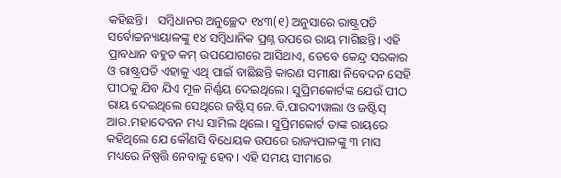କହିଛନ୍ତି।   ସମ୍ବିଧାନର ଅନୁଚ୍ଛେଦ ୧୪୩(୧) ଅନୁସାରେ ରାଷ୍ଟ୍ରପତି ସର୍ବୋଚ୍ଚନ୍ୟାୟାଳଙ୍କୁ ୧୪ ସମ୍ବିଧାନିକ ପ୍ରଶ୍ନ ଉପରେ ରାୟ ମାଗିଛନ୍ତି। ଏହି ପ୍ରାବଧାନ ବହୁତ କମ୍ ଉପଯୋଗରେ ଆସିଥାଏ, ତେବେ କେନ୍ଦ୍ର ସରକାର ଓ ରାଷ୍ଟ୍ରପତି ଏହାକୁ ଏଥି ପାଇଁ ବାଛିଛନ୍ତି କାରଣ ସମୀକ୍ଷା ନିବେଦନ ସେହି ପୀଠକୁ ଯିବ ଯିଏ ମୂଳ ନିର୍ଣ୍ଣୟ ଦେଇଥିଲେ। ସୁପ୍ରିମକୋର୍ଟଙ୍କ ଯେଉଁ ପୀଠ ରାୟ ଦେଇଥିଲେ ସେଥିରେ ଜଷ୍ଟିସ୍ ଜେ.ବି.ପାରଦୀୱାଲା ଓ ଜଷ୍ଟିସ୍ ଆର.ମହାଦେବନ ମଧ୍ୟ ସାମିଲ ଥିଲେ। ସୁପ୍ରିମକୋର୍ଟ ତାଙ୍କ ରାୟରେ କହିଥିଲେ ଯେ କୌଣସି ବିଧେୟକ ଉପରେ ରାଜ୍ୟପାଳଙ୍କୁ ୩ ମାସ ମଧ୍ୟରେ ନିଷ୍ପତ୍ତି ନେବାକୁ ହେବ। ଏହି ସମୟ ସୀମାରେ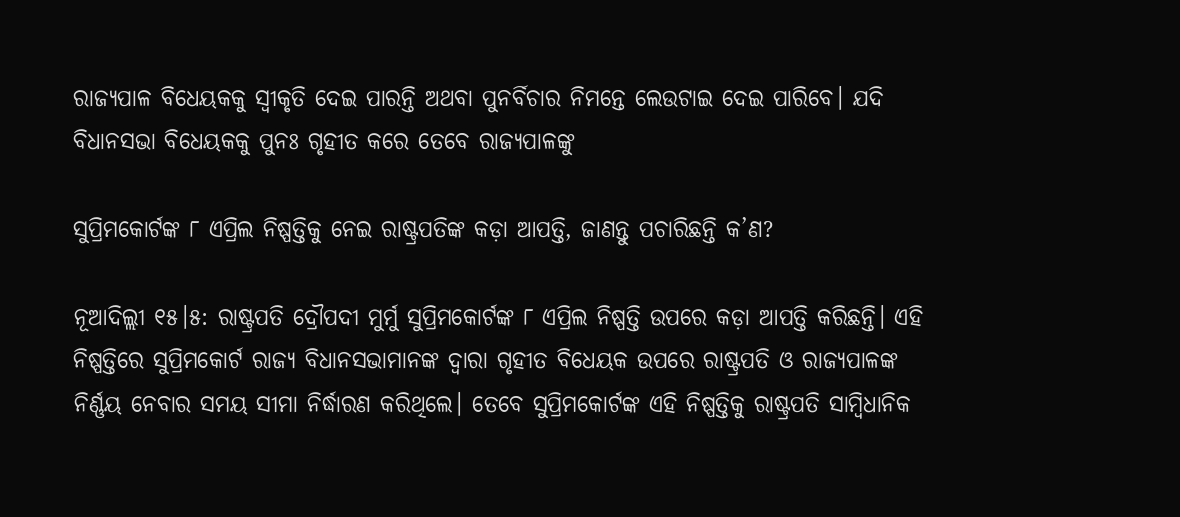ରାଜ୍ୟପାଳ ବିଧେୟକକୁ ସ୍ୱୀକୃତି ଦେଇ ପାରନ୍ତି ଅଥବା ପୁନର୍ବିଚାର ନିମନ୍ତେ ଲେଉଟାଇ ଦେଇ ପାରିବେ। ଯଦି ବିଧାନସଭା ବିଧେୟକକୁ ପୁନଃ ଗୃହୀତ କରେ ତେବେ ରାଜ୍ୟପାଳଙ୍କୁ

ସୁପ୍ରିମକୋର୍ଟଙ୍କ ୮ ଏପ୍ରିଲ ନିଷ୍ପତ୍ତିକୁ ନେଇ ରାଷ୍ଟ୍ରପତିଙ୍କ କଡ଼ା ଆପତ୍ତି, ଜାଣନ୍ତୁ ପଚାରିଛନ୍ତି କ’ଣ?

ନୂଆଦିଲ୍ଲୀ ୧୫।୫: ରାଷ୍ଟ୍ରପତି ଦ୍ରୌପଦୀ ମୁର୍ମୁ ସୁପ୍ରିମକୋର୍ଟଙ୍କ ୮ ଏପ୍ରିଲ ନିଷ୍ପତ୍ତି ଉପରେ କଡ଼ା ଆପତ୍ତି କରିଛନ୍ତି। ଏହି ନିଷ୍ପତ୍ତିରେ ସୁପ୍ରିମକୋର୍ଟ ରାଜ୍ୟ ବିଧାନସଭାମାନଙ୍କ ଦ୍ୱାରା ଗୃହୀତ ବିଧେୟକ ଉପରେ ରାଷ୍ଟ୍ରପତି ଓ ରାଜ୍ୟପାଳଙ୍କ ନିର୍ଣ୍ଣୟ ନେବାର ସମୟ ସୀମା ନିର୍ଦ୍ଧାରଣ କରିଥିଲେ। ତେବେ ସୁପ୍ରିମକୋର୍ଟଙ୍କ ଏହି ନିଷ୍ପତ୍ତିକୁ ରାଷ୍ଟ୍ରପତି ସାମ୍ବିଧାନିକ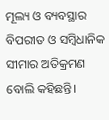ମୂଲ୍ୟ ଓ ବ୍ୟବସ୍ଥାର ବିପରୀତ ଓ ସମ୍ବିଧାନିକ ସୀମାର ଅତିକ୍ରମଣ  ବୋଲି କହିଛନ୍ତି।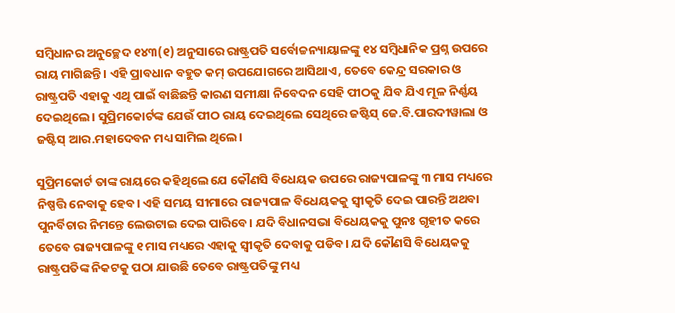ସମ୍ବିଧାନର ଅନୁଚ୍ଛେଦ ୧୪୩(୧) ଅନୁସାରେ ରାଷ୍ଟ୍ରପତି ସର୍ବୋଚ୍ଚନ୍ୟାୟାଳଙ୍କୁ ୧୪ ସମ୍ବିଧାନିକ ପ୍ରଶ୍ନ ଉପରେ ରାୟ ମାଗିଛନ୍ତି। ଏହି ପ୍ରାବଧାନ ବହୁତ କମ୍ ଉପଯୋଗରେ ଆସିଥାଏ, ତେବେ କେନ୍ଦ୍ର ସରକାର ଓ ରାଷ୍ଟ୍ରପତି ଏହାକୁ ଏଥି ପାଇଁ ବାଛିଛନ୍ତି କାରଣ ସମୀକ୍ଷା ନିବେଦନ ସେହି ପୀଠକୁ ଯିବ ଯିଏ ମୂଳ ନିର୍ଣ୍ଣୟ ଦେଇଥିଲେ। ସୁପ୍ରିମକୋର୍ଟଙ୍କ ଯେଉଁ ପୀଠ ରାୟ ଦେଇଥିଲେ ସେଥିରେ ଜଷ୍ଟିସ୍ ଜେ.ବି.ପାରଦୀୱାଲା ଓ ଜଷ୍ଟିସ୍ ଆର.ମହାଦେବନ ମଧ୍ୟ ସାମିଲ ଥିଲେ।

ସୁପ୍ରିମକୋର୍ଟ ତାଙ୍କ ରାୟରେ କହିଥିଲେ ଯେ କୌଣସି ବିଧେୟକ ଉପରେ ରାଜ୍ୟପାଳଙ୍କୁ ୩ ମାସ ମଧ୍ୟରେ ନିଷ୍ପତ୍ତି ନେବାକୁ ହେବ। ଏହି ସମୟ ସୀମାରେ ରାଜ୍ୟପାଳ ବିଧେୟକକୁ ସ୍ୱୀକୃତି ଦେଇ ପାରନ୍ତି ଅଥବା ପୁନର୍ବିଚାର ନିମନ୍ତେ ଲେଉଟାଇ ଦେଇ ପାରିବେ। ଯଦି ବିଧାନସଭା ବିଧେୟକକୁ ପୁନଃ ଗୃହୀତ କରେ ତେବେ ରାଜ୍ୟପାଳଙ୍କୁ ୧ ମାସ ମଧ୍ୟରେ ଏହାକୁ ସ୍ୱୀକୃତି ଦେବାକୁ ପଡିବ। ଯଦି କୌଣସି ବିଧେୟକକୁ ରାଷ୍ଟ୍ରପତିଙ୍କ ନିକଟକୁ ପଠା ଯାଉଛି ତେବେ ରାଷ୍ଟ୍ରପତିଙ୍କୁ ମଧ୍ୟ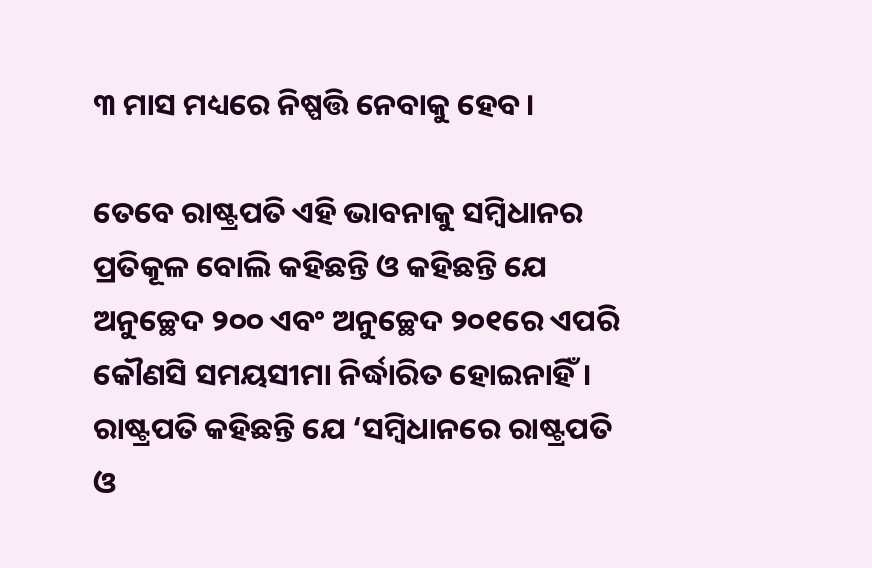୩ ମାସ ମଧ୍ୟରେ ନିଷ୍ପତ୍ତି ନେବାକୁ ହେବ।

ତେବେ ରାଷ୍ଟ୍ରପତି ଏହି ଭାବନାକୁ ସମ୍ବିଧାନର ପ୍ରତିକୂଳ ବୋଲି କହିଛନ୍ତି ଓ କହିଛନ୍ତି ଯେ ଅନୁଚ୍ଛେଦ ୨୦୦ ଏବଂ ଅନୁଚ୍ଛେଦ ୨୦୧ରେ ଏପରି କୌଣସି ସମୟସୀମା ନିର୍ଦ୍ଧାରିତ ହୋଇନାହିଁ। ରାଷ୍ଟ୍ରପତି କହିଛନ୍ତି ଯେ ‘ସମ୍ବିଧାନରେ ରାଷ୍ଟ୍ରପତି ଓ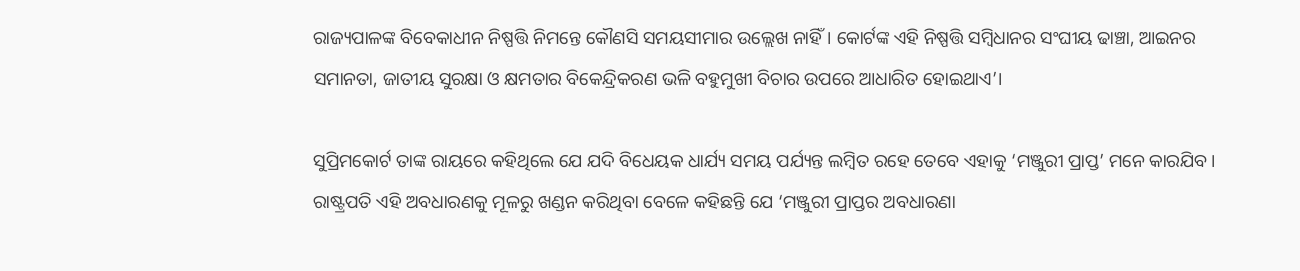ରାଜ୍ୟପାଳଙ୍କ ବିବେକାଧୀନ ନିଷ୍ପତ୍ତି ନିମନ୍ତେ କୌଣସି ସମୟସୀମାର ଉଲ୍ଲେଖ ନାହିଁ। କୋର୍ଟଙ୍କ ଏହି ନିଷ୍ପତ୍ତି ସମ୍ବିଧାନର ସଂଘୀୟ ଢାଞ୍ଚା, ଆଇନର ସମାନତା, ଜାତୀୟ ସୁରକ୍ଷା ଓ କ୍ଷମତାର ବିକେନ୍ଦ୍ରିକରଣ ଭଳି ବହୁମୁଖୀ ବିଚାର ଉପରେ ଆଧାରିତ ହୋଇଥାଏ’।

ସୁପ୍ରିମକୋର୍ଟ ତାଙ୍କ ରାୟରେ କହିଥିଲେ ଯେ ଯଦି ବିଧେୟକ ଧାର୍ଯ୍ୟ ସମୟ ପର୍ଯ୍ୟନ୍ତ ଲମ୍ବିତ ରହେ ତେବେ ଏହାକୁ ‘ମଞ୍ଜୁରୀ ପ୍ରାପ୍ତ’ ମନେ କାରଯିବ। ରାଷ୍ଟ୍ରପତି ଏହି ଅବଧାରଣକୁ ମୂଳରୁ ଖଣ୍ଡନ କରିଥିବା ବେଳେ କହିଛନ୍ତି ଯେ ‘ମଞ୍ଜୁରୀ ପ୍ରାପ୍ତର ଅବଧାରଣା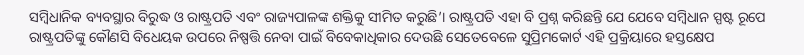ସମ୍ବିଧାନିକ ବ୍ୟବସ୍ଥାର ବିରୁଦ୍ଧ ଓ ରାଷ୍ଟ୍ରପତି ଏବଂ ରାଜ୍ୟପାଳଙ୍କ ଶକ୍ତିକୁ ସୀମିତ କରୁଛି’। ରାଷ୍ଟ୍ରପତି ଏହା ବି ପ୍ରଶ୍ନ କରିଛନ୍ତି ଯେ ଯେବେ ସମ୍ବିଧାନ ସ୍ପଷ୍ଟ ରୂପେ ରାଷ୍ଟ୍ରପତିଙ୍କୁ କୌଣସି ବିଧେୟକ ଉପରେ ନିଷ୍ପତ୍ତି ନେବା ପାଇଁ ବିବେକାଧିକାର ଦେଉଛି ସେତେବେଳେ ସୁପ୍ରିମକୋର୍ଟ ଏହି ପ୍ରକ୍ରିୟାରେ ହସ୍ତକ୍ଷେପ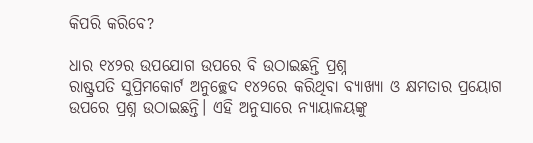କିପରି କରିବେ?

ଧାର ୧୪୨ର ଉପଯୋଗ ଉପରେ ବି ଉଠାଇଛନ୍ତି ପ୍ରଶ୍ନ
ରାଷ୍ଟ୍ରପତି ସୁପ୍ରିମକୋର୍ଟ ଅନୁଚ୍ଛେଦ ୧୪୨ରେ କରିଥିବା ବ୍ୟାଖ୍ୟା ଓ କ୍ଷମତାର ପ୍ରୟୋଗ ଉପରେ ପ୍ରଶ୍ନ ଉଠାଇଛନ୍ତି। ଏହି ଅନୁସାରେ ନ୍ୟାୟାଳୟଙ୍କୁ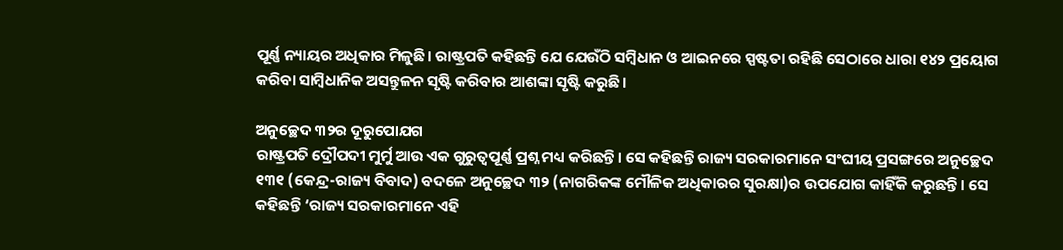ପୂର୍ଣ୍ଣ ନ୍ୟାୟର ଅଧିକାର ମିଳୁଛି। ରାଷ୍ଟ୍ରପତି କହିଛନ୍ତି ଯେ ଯେଉଁଠି ସମ୍ବିଧାନ ଓ ଆଇନରେ ସ୍ପଷ୍ଟତା ରହିଛି ସେଠାରେ ଧାରା ୧୪୨ ପ୍ରୟୋଗ କରିବା ସାମ୍ବିଧାନିକ ଅସନ୍ତୁଳନ ସୃଷ୍ଟି କରିବାର ଆଶଙ୍କା ସୃଷ୍ଟି କରୁଛି।

ଅନୁଚ୍ଛେଦ ୩୨ର ଦୂରୁପୋଯଗ
ରାଷ୍ଟ୍ରପତି ଦ୍ରୌପଦୀ ମୁର୍ମୁ ଆଉ ଏକ ଗୁରୁତ୍ୱପୂର୍ଣ୍ଣ ପ୍ରଶ୍ନ ମଧ୍ୟ କରିଛନ୍ତି। ସେ କହିଛନ୍ତି ରାଜ୍ୟ ସରକାରମାନେ ସଂଘୀୟ ପ୍ରସଙ୍ଗରେ ଅନୁଚ୍ଛେଦ ୧୩୧ (କେନ୍ଦ୍ର-ରାଜ୍ୟ ବିବାଦ) ବଦଳେ ଅନୁଚ୍ଛେଦ ୩୨ (ନାଗରିକଙ୍କ ମୌଳିକ ଅଧିକାରର ସୁରକ୍ଷା)ର ଉପଯୋଗ କାହିଁକି କରୁଛନ୍ତି। ସେ କହିଛନ୍ତି ‘ରାଜ୍ୟ ସରକାରମାନେ ଏହି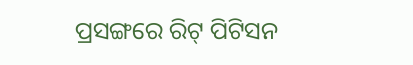ପ୍ରସଙ୍ଗରେ ରିଟ୍ ପିଟିସନ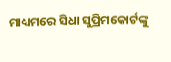ମାଧ୍ୟମରେ ସିଧା ସୁପ୍ରିମକୋର୍ଟଙ୍କୁ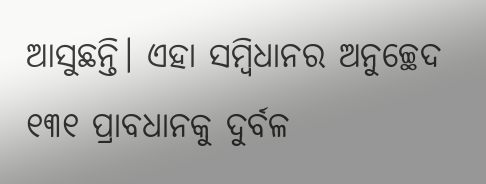ଆସୁଛନ୍ତି। ଏହା ସମ୍ବିଧାନର ଅନୁଚ୍ଛେଦ ୧୩୧ ପ୍ରାବଧାନକୁ ଦୁର୍ବଳ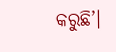କରୁଛି’।